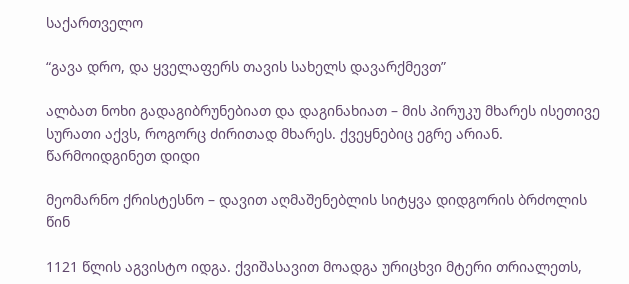საქართველო

“გავა დრო, და ყველაფერს თავის სახელს დავარქმევთ”

ალბათ ნოხი გადაგიბრუნებიათ და დაგინახიათ – მის პირუკუ მხარეს ისეთივე სურათი აქვს, როგორც ძირითად მხარეს. ქვეყნებიც ეგრე არიან. წარმოიდგინეთ დიდი

მეომარნო ქრისტესნო – დავით აღმაშენებლის სიტყვა დიდგორის ბრძოლის წინ

1121 წლის აგვისტო იდგა. ქვიშასავით მოადგა ურიცხვი მტერი თრიალეთს,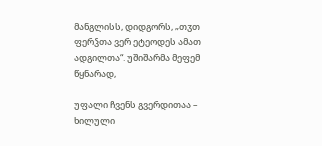მანგლისს, დიდგორს, „თჳთ ფერჴთა ვერ ეტეოდეს ამათ ადგილთა“. უშიშარმა მეფემ წყნარად,

უფალი ჩვენს გვერდითაა – ხილული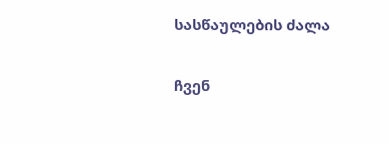სასწაულების ძალა

ჩვენ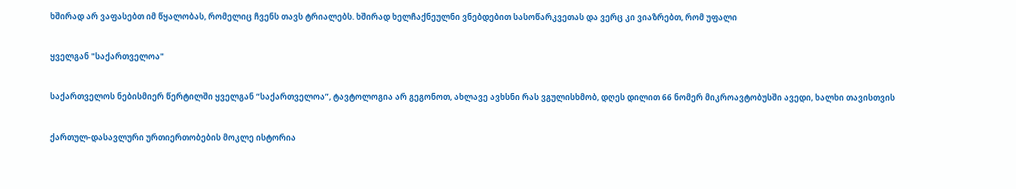ხშირად არ ვაფასებთ იმ წყალობას, რომელიც ჩვენს თავს ტრიალებს. ხშირად ხელჩაქნეულნი ვნებდებით სასოწარკვეთას და ვერც კი ვიაზრებთ, რომ უფალი

ყველგან "საქართველოა"

საქართველოს ნებისმიერ წერტილში ყველგან “საქართველოა”, ტავტოლოგია არ გეგონოთ, ახლავე ავხსნი რას ვგულისხმობ, დღეს დილით 66 ნომერ მიკროავტობუსში ავედი, ხალხი თავისთვის

ქართულ-დასავლური ურთიერთობების მოკლე ისტორია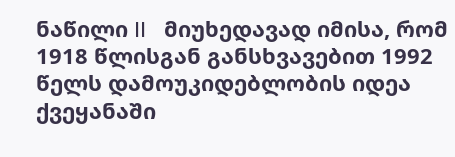ნაწილი II   მიუხედავად იმისა, რომ 1918 წლისგან განსხვავებით 1992 წელს დამოუკიდებლობის იდეა ქვეყანაში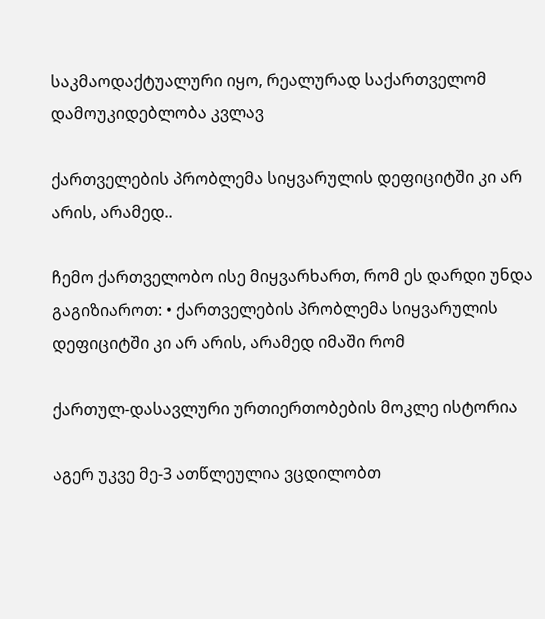საკმაოდაქტუალური იყო, რეალურად საქართველომ დამოუკიდებლობა კვლავ

ქართველების პრობლემა სიყვარულის დეფიციტში კი არ არის, არამედ..

ჩემო ქართველობო ისე მიყვარხართ, რომ ეს დარდი უნდა გაგიზიაროთ: • ქართველების პრობლემა სიყვარულის დეფიციტში კი არ არის, არამედ იმაში რომ

ქართულ-დასავლური ურთიერთობების მოკლე ისტორია

აგერ უკვე მე-3 ათწლეულია ვცდილობთ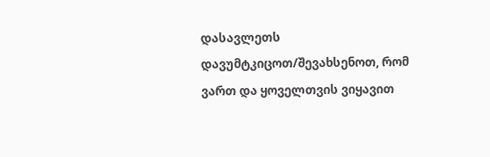დასავლეთს დავუმტკიცოთ/შევახსენოთ, რომ ვართ და ყოველთვის ვიყავით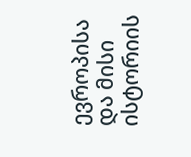ევროპისა და მისი ისტორიის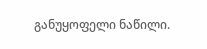განუყოფელი ნაწილი.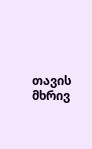თავის მხრივ